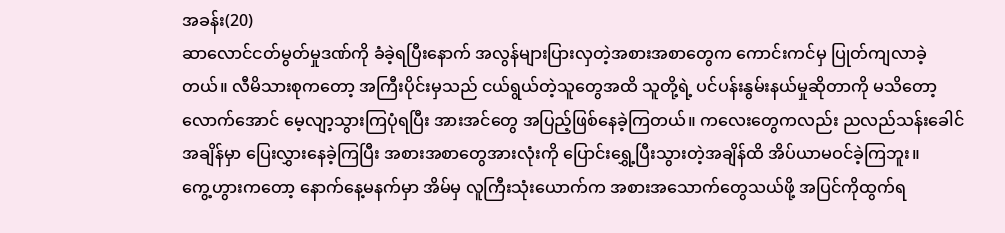အခန်း(20)
ဆာလောင်ငတ်မွတ်မှုဒဏ်ကို ခံခဲ့ရပြီးနောက် အလွန်များပြားလှတဲ့အစားအစာတွေက ကောင်းကင်မှ ပြုတ်ကျလာခဲ့တယ်။ လီမိသားစုကတော့ အကြီးပိုင်းမှသည် ငယ်ရွယ်တဲ့သူတွေအထိ သူတို့ရဲ့ ပင်ပန်းနွမ်းနယ်မှုဆိုတာကို မသိတော့လောက်အောင် မေ့လျာ့သွားကြပုံရပြီး အားအင်တွေ အပြည့်ဖြစ်နေခဲ့ကြတယ်။ ကလေးတွေကလည်း ညလည်သန်းခေါင်အချိန်မှာ ပြေးလွှားနေခဲ့ကြပြီး အစားအစာတွေအားလုံးကို ပြောင်းရွှေ့ပြီးသွားတဲ့အချိန်ထိ အိပ်ယာမဝင်ခဲ့ကြဘူး။
ကွေ့ဟွားကတော့ နောက်နေ့မနက်မှာ အိမ်မှ လူကြီးသုံးယောက်က အစားအသောက်တွေသယ်ဖို့ အပြင်ကိုထွက်ရ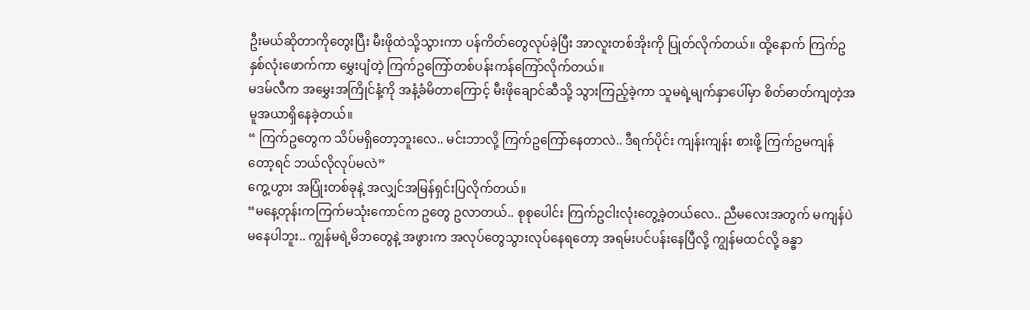ဦးမယ်ဆိုတာကိုတွေးပြီး မီးဖိုထဲသို့သွားကာ ပန်ကိတ်တွေလုပ်ခဲ့ပြီး အာလူးတစ်အိုးကို ပြုတ်လိုက်တယ်။ ထို့နောက် ကြက်ဥနှစ်လုံးဖောက်ကာ မွှေးပျံတဲ့ ကြက်ဥကြော်တစ်ပန်းကန်ကြော်လိုက်တယ်။
မဒမ်လီက အမွှေးအကြိုင်နံ့ကို အနံ့ခံမိတာကြောင့် မီးဖိုချောင်ဆီသို့ သွားကြည့်ခဲ့ကာ သူမရဲ့မျက်နှာပေါ်မှာ စိတ်ဓာတ်ကျတဲ့အမူအယာရှိနေခဲ့တယ်။
“ ကြက်ဥတွေက သိပ်မရှိတော့ဘူးလေ.. မင်းဘာလို့ ကြက်ဥကြော်နေတာလဲ.. ဒီရက်ပိုင်း ကျန်းကျန်း စားဖို့ ကြက်ဥမကျန်တော့ရင် ဘယ်လိုလုပ်မလဲ”
ကွေ့ဟွား အပြုံးတစ်ခုနဲ့ အလျှင်အမြန်ရှင်းပြလိုက်တယ်။
“မနေ့တုန်းကကြက်မသုံးကောင်က ဥတွေ ဥလာတယ်.. စုစုပေါင်း ကြက်ဥငါးလုံးတွေ့ခဲ့တယ်လေ.. ညီမလေးအတွက် မကျန်ပဲမနေပါဘူး.. ကျွန်မရဲ့မိဘတွေနဲ့ အဖွားက အလုပ်တွေသွားလုပ်နေရတော့ အရမ်းပင်ပန်းနေပြီလို့ ကျွန်မထင်လို့ ခန္ဓာ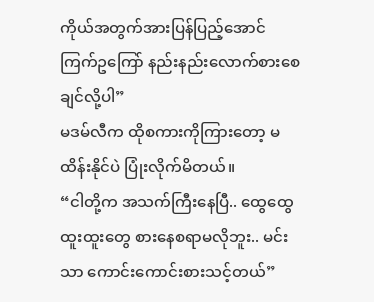ကိုယ်အတွက်အားပြန်ပြည့်အောင် ကြက်ဥကြော် နည်းနည်းလောက်စားစေချင်လို့ပါ”
မဒမ်လီက ထိုစကားကိုကြားတော့ မထိန်းနိုင်ပဲ ပြုံးလိုက်မိတယ်။
“ငါတို့က အသက်ကြီးနေပြီ.. ထွေထွေထူးထူးတွေ စားနေစရာမလိုဘူး.. မင်းသာ ကောင်းကောင်းစားသင့်တယ်”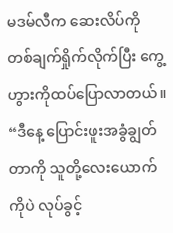မဒမ်လီက ဆေးလိပ်ကို တစ်ချက်ရှိုက်လိုက်ပြီး ကွေ့ဟွားကိုထပ်ပြောလာတယ်။
“ဒီနေ့ ပြောင်းဖူးအခွံချွတ်တာကို သူတို့လေးယောက်ကိုပဲ လုပ်ခွင့်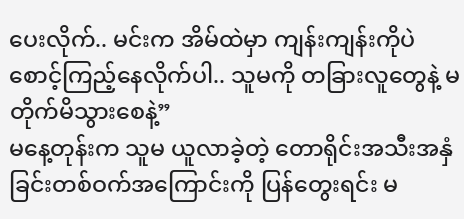ပေးလိုက်.. မင်းက အိမ်ထဲမှာ ကျန်းကျန်းကိုပဲ စောင့်ကြည့်နေလိုက်ပါ.. သူမကို တခြားလူတွေနဲ့ မတိုက်မိသွားစေနဲ့”
မနေ့တုန်းက သူမ ယူလာခဲ့တဲ့ တောရိုင်းအသီးအနှံခြင်းတစ်ဝက်အကြောင်းကို ပြန်တွေးရင်း မ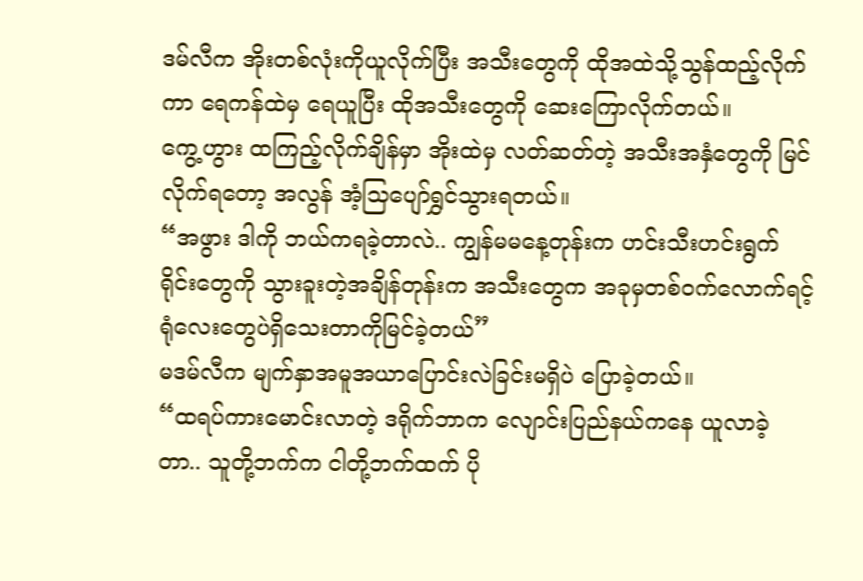ဒမ်လီက အိုးတစ်လုံးကိုယူလိုက်ပြီး အသီးတွေကို ထိုအထဲသို့သွန်ထည့်လိုက်ကာ ရေကန်ထဲမှ ရေယူပြီး ထိုအသီးတွေကို ဆေးကြောလိုက်တယ်။
ကွေ့ဟွား ထကြည့်လိုက်ချိန်မှာ အိုးထဲမှ လတ်ဆတ်တဲ့ အသီးအနှံတွေကို မြင်လိုက်ရတော့ အလွန် အံ့သြပျော်ရွှင်သွားရတယ်။
“အဖွား ဒါကို ဘယ်ကရခဲ့တာလဲ.. ကျွန်မမနေ့တုန်းက ဟင်းသီးဟင်းရွက်ရိုင်းတွေကို သွားခူးတဲ့အချိန်တုန်းက အသီးတွေက အခုမှတစ်ဝက်လောက်ရင့်ရုံလေးတွေပဲရှိသေးတာကိုမြင်ခဲ့တယ်”
မဒမ်လီက မျက်နှာအမူအယာပြောင်းလဲခြင်းမရှိပဲ ပြောခဲ့တယ်။
“ထရပ်ကားမောင်းလာတဲ့ ဒရိုက်ဘာက လျောင်းပြည်နယ်ကနေ ယူလာခဲ့တာ.. သူတို့ဘက်က ငါတို့ဘက်ထက် ပို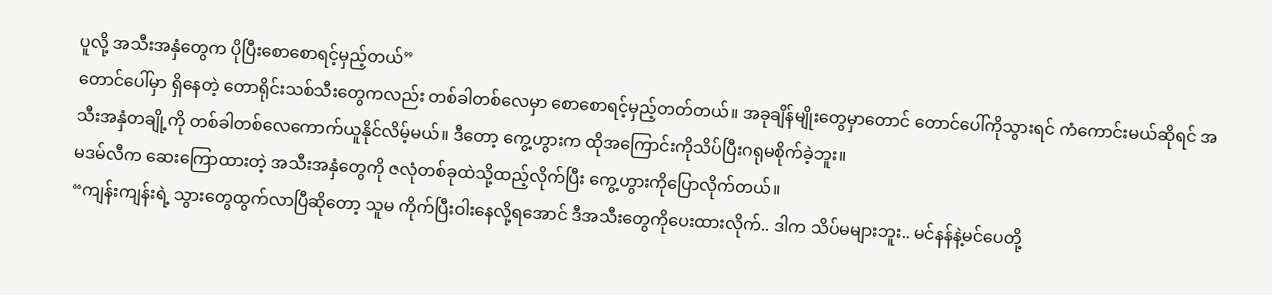ပူလို့ အသီးအနှံတွေက ပိုပြီးစောစောရင့်မှည့်တယ်”
တောင်ပေါ်မှာ ရှိနေတဲ့ တောရိုင်းသစ်သီးတွေကလည်း တစ်ခါတစ်လေမှာ စောစောရင့်မှည့်တတ်တယ်။ အခုချိန်မျိုးတွေမှာတောင် တောင်ပေါ်ကိုသွားရင် ကံကောင်းမယ်ဆိုရင် အသီးအနှံတချို့ကို တစ်ခါတစ်လေကောက်ယူနိုင်လိမ့်မယ်။ ဒီတော့ ကွေ့ဟွားက ထိုအကြောင်းကိုသိပ်ပြီးဂရုမစိုက်ခဲ့ဘူး။
မဒမ်လီက ဆေးကြောထားတဲ့ အသီးအနှံတွေကို ဇလုံတစ်ခုထဲသို့ထည့်လိုက်ပြီး ကွေ့ဟွားကိုပြောလိုက်တယ်။
“ကျန်းကျန်းရဲ့ သွားတွေထွက်လာပြီဆိုတော့ သူမ ကိုက်ပြီးဝါးနေလို့ရအောင် ဒီအသီးတွေကိုပေးထားလိုက်.. ဒါက သိပ်မများဘူး.. မင်နန်နဲ့မင်ပေတို့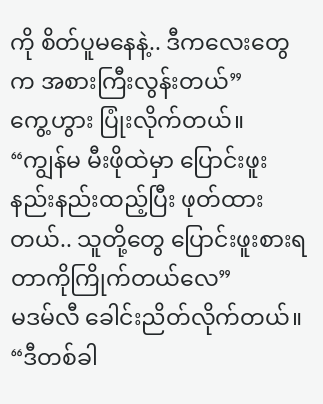ကို စိတ်ပူမနေနဲ့.. ဒီကလေးတွေက အစားကြီးလွန်းတယ်”
ကွေ့ဟွား ပြုံးလိုက်တယ်။
“ကျွန်မ မီးဖိုထဲမှာ ပြောင်းဖူးနည်းနည်းထည့်ပြီး ဖုတ်ထားတယ်.. သူတို့တွေ ပြောင်းဖူးစားရတာကိုကြိုက်တယ်လေ”
မဒမ်လီ ခေါင်းညိတ်လိုက်တယ်။
“ဒီတစ်ခါ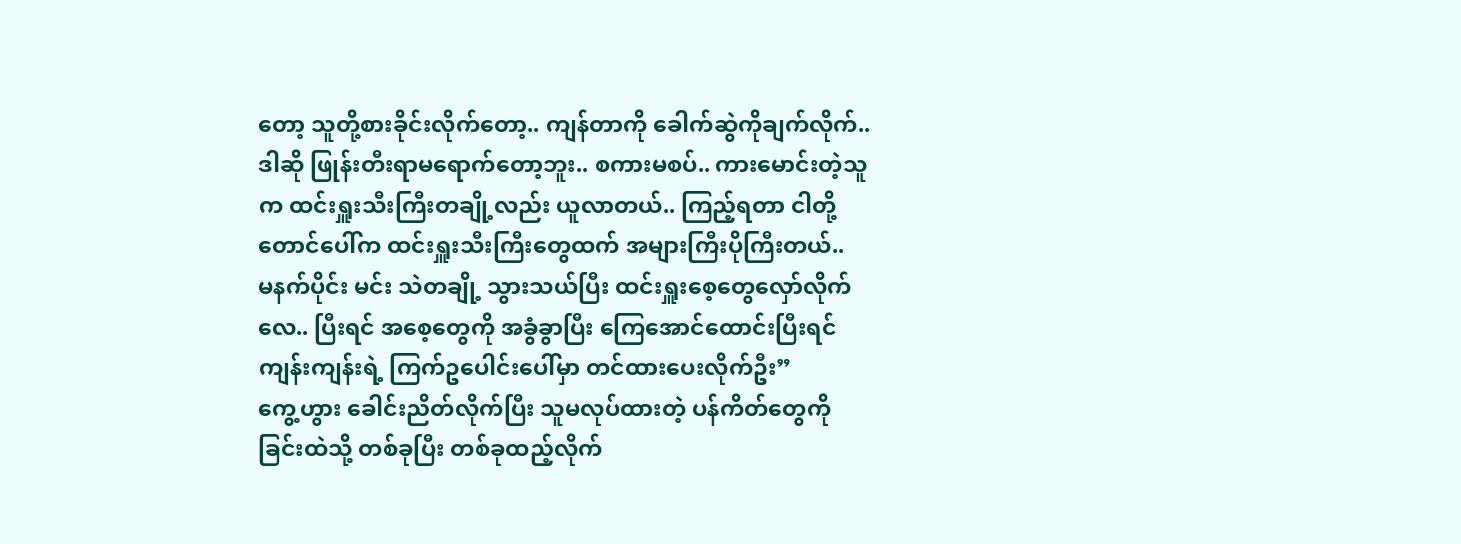တော့ သူတို့စားခိုင်းလိုက်တော့.. ကျန်တာကို ခေါက်ဆွဲကိုချက်လိုက်.. ဒါဆို ဖြုန်းတီးရာမရောက်တော့ဘူး.. စကားမစပ်.. ကားမောင်းတဲ့သူက ထင်းရှူးသီးကြီးတချို့လည်း ယူလာတယ်.. ကြည့်ရတာ ငါတို့တောင်ပေါ်က ထင်းရှူးသီးကြီးတွေထက် အများကြီးပိုကြီးတယ်..
မနက်ပိုင်း မင်း သဲတချို့ သွားသယ်ပြီး ထင်းရှူးစေ့တွေလှော်လိုက်လေ.. ပြီးရင် အစေ့တွေကို အခွံခွာပြီး ကြေအောင်ထောင်းပြီးရင် ကျန်းကျန်းရဲ့ ကြက်ဥပေါင်းပေါ်မှာ တင်ထားပေးလိုက်ဦး”
ကွေ့ဟွား ခေါင်းညိတ်လိုက်ပြီး သူမလုပ်ထားတဲ့ ပန်ကိတ်တွေကို ခြင်းထဲသို့ တစ်ခုပြီး တစ်ခုထည့်လိုက်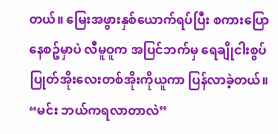တယ်။ မြေးအဖွားနှစ်ယောက်ရပ်ပြီး စကားပြောနေစဥ်မှာပဲ လီမူဝူက အပြင်ဘက်မှ ရေချိုငါးစွပ်ပြုတ်အိုးလေးတစ်အိုးကိုယူကာ ပြန်လာခဲ့တယ်။
“မင်း ဘယ်ကရလာတာလဲ”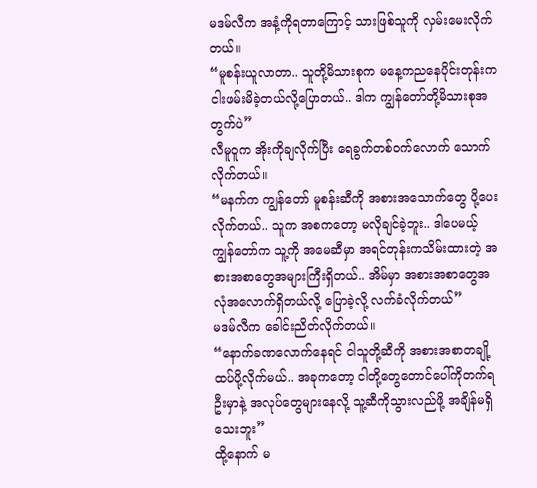မဒမ်လီက အနံ့ကိုရတာကြောင့် သားဖြစ်သူကို လှမ်းမေးလိုက်တယ်။
“မူစန်းယူလာတာ.. သူတို့မိသားစုက မနေ့ကညနေပိုင်းတုန်းက ငါးဖမ်းမိခဲ့တယ်လို့ပြောတယ်.. ဒါက ကျွန်တော်တို့မိသားစုအတွက်ပဲ”
လီမူဝူက အိုးကိုချလိုက်ပြီး ရေခွက်တစ်ဝက်လောက် သောက်လိုက်တယ်။
“မနက်က ကျွန်တော် မူစန်းဆီကို အစားအသောက်တွေ ပို့ပေးလိုက်တယ်.. သူက အစကတော့ မလိုချင်ခဲ့ဘူး.. ဒါပေမယ့် ကျွန်တော်က သူ့ကို အမေဆီမှာ အရင်တုန်းကသိမ်းထားတဲ့ အစားအစာတွေအများကြီးရှိတယ်.. အိမ်မှာ အစားအစာတွေအလုံအလောက်ရှိတယ်လို့ ပြောခဲ့လို့ လက်ခံလိုက်တယ်”
မဒမ်လီက ခေါင်းညိတ်လိုက်တယ်။
“နောက်ခဏလောက်နေရင် ငါသူတို့ဆီကို အစားအစာတချို့ ထပ်ပို့လိုက်မယ်.. အခုကတော့ ငါတို့တွေတောင်ပေါ်ကိုတက်ရဦးမှာနဲ့ အလုပ်တွေများနေလို့ သူ့ဆီကိုသွားလည်ဖို့ အချိန်မရှိသေးဘူး”
ထို့နောက် မ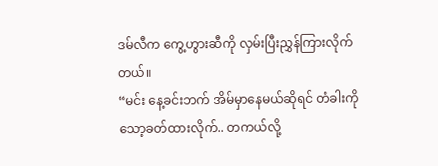ဒမ်လီက ကွေ့ဟွားဆီကို လှမ်းပြီးညွှန်ကြားလိုက်တယ်။
“မင်း နေ့ခင်းဘက် အိမ်မှာနေမယ်ဆိုရင် တံခါးကို သော့ခတ်ထားလိုက်.. တကယ်လို့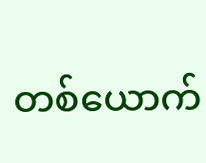တစ်ယောက်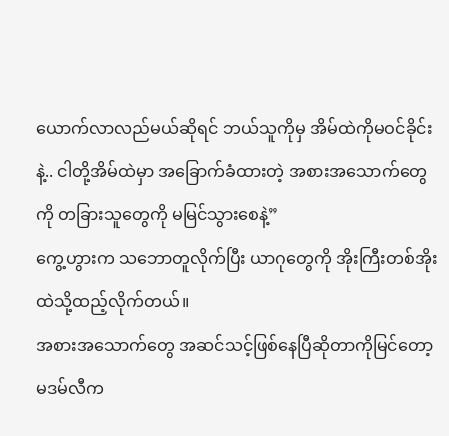ယောက်လာလည်မယ်ဆိုရင် ဘယ်သူကိုမှ အိမ်ထဲကိုမဝင်ခိုင်းနဲ့.. ငါတို့အိမ်ထဲမှာ အခြောက်ခံထားတဲ့ အစားအသောက်တွေကို တခြားသူတွေကို မမြင်သွားစေနဲ့”
ကွေ့ဟွားက သဘောတူလိုက်ပြီး ယာဂုတွေကို အိုးကြီးတစ်အိုးထဲသို့ထည့်လိုက်တယ်။
အစားအသောက်တွေ အဆင်သင့်ဖြစ်နေပြီဆိုတာကိုမြင်တော့ မဒမ်လီက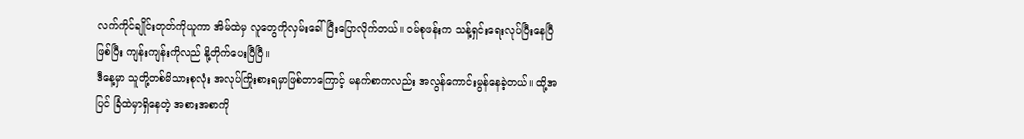လက်ကိုင်ချိုင်းတုတ်ကိုယူကာ အိမ်ထဲမှ လူတွေကိုလှမ်းခေါ်ပြီးပြောလိုက်တယ်။ ဝမ်စုဖန်းက သန့်ရှင်းရေးလုပ်ပြီးနေပြီဖြစ်ပြီး ကျန်းကျန်းကိုလည် နို့တိုက်ပေးပြီပြီ။
ဒီနေ့မှာ သူတို့တစ်မိသားစုလုံး အလုပ်ကြိုးစားရမှာဖြစ်တာကြောင့် မနက်စာကလည်း အလွန်ကောင်းမွန်နေခဲ့တယ်။ ထို့အပြင် ခြံထဲမှာရှိနေတဲ့ အစားအစာကို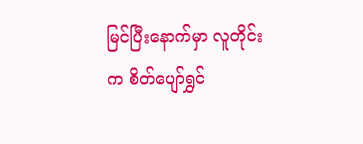မြင်ပြီးနောက်မှာ လူတိုင်းက စိတ်ပျော်ရွှင်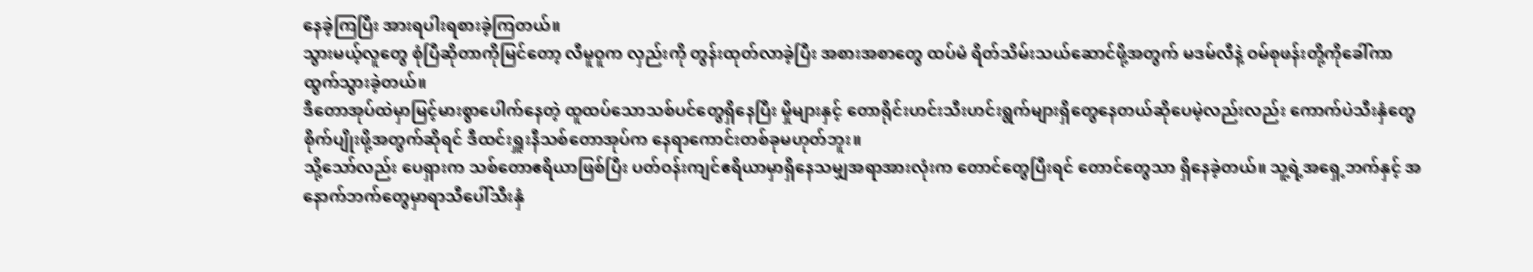နေခဲ့ကြပြီး အားရပါးရစားခဲ့ကြတယ်။
သွားမယ့်လူတွေ စုံပြီဆိုတာကိုမြင်တော့ လီမူဝူက လှည်းကို တွန်းထုတ်လာခဲ့ပြီး အစားအစာတွေ ထပ်မံ ရိတ်သိမ်းသယ်ဆောင်ဖို့အတွက် မဒမ်လီနဲ့ ဝမ်စုဖန်းတို့ကိုခေါ်ကာ ထွက်သွားခဲ့တယ်။
ဒီတောအုပ်ထဲမှာမြင့်မားစွာပေါက်နေတဲ့ ထူထပ်သောသစ်ပင်တွေရှိနေပြီး မှိုများနှင့် တောရိုင်းဟင်းသီးဟင်းရွက်များရှိတွေနေတယ်ဆိုပေမဲ့လည်းလည်း ကောက်ပဲသီးနှံတွေ စိုက်ပျိုးဖို့အတွက်ဆိုရင် ဒီထင်းရှူးနီသစ်တောအုပ်က နေရာကောင်းတစ်ခုမဟုတ်ဘူး။
သို့သော်လည်း ပေရှားက သစ်တောဧရိယာဖြစ်ပြီး ပတ်ဝန်းကျင်ဧရိယာမှာရှိနေသမျှအရာအားလုံးက တောင်တွေပြီးရင် တောင်တွေသာ ရှိနေခဲ့တယ်။ သူ့ရဲ့အရှေ့ဘက်နှင့် အနောက်ဘက်တွေမှာရာသီပေါ်သီးနှံ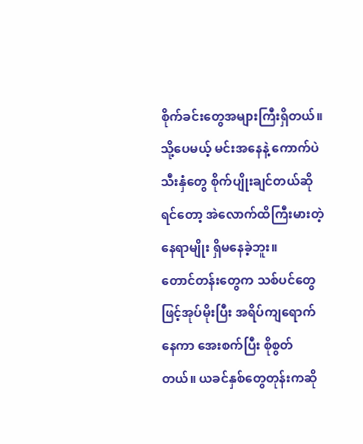စိုက်ခင်းတွေအများကြီးရှိတယ်။ သို့ပေမယ့် မင်းအနေနဲ့ ကောက်ပဲသီးနှံတွေ စိုက်ပျိုးချင်တယ်ဆိုရင်တော့ အဲလောက်ထိကြီးမားတဲ့ နေရာမျိုး ရှိမနေခဲ့ဘူး။
တောင်တန်းတွေက သစ်ပင်တွေဖြင့်အုပ်မိုးပြီး အရိပ်ကျရောက်နေကာ အေးစက်ပြီး စိုစွတ်တယ်။ ယခင်နှစ်တွေတုန်းကဆို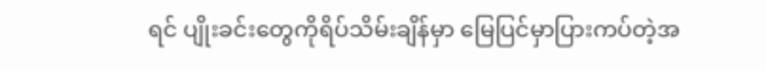ရင် ပျိုးခင်းတွေကိုရိပ်သိမ်းချိန်မှာ မြေပြင်မှာပြားကပ်တဲ့အ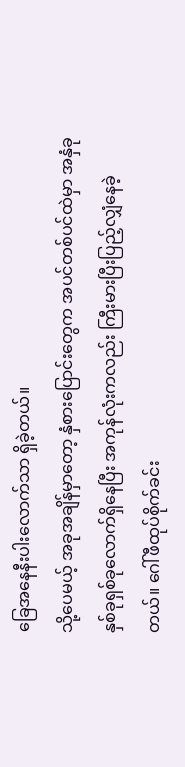ခြေအနေနီးပါးလောက်သာ ရှိခဲ့တယ်။
သို့ပေမယ့် အခုအချိန်မှာတော့ နှံစားပြောင်းတွေက အပင်တစ်ပင်ထဲမှာ အနှံခုနှစ်ခုရှစ်ခုလောက်ရှိနေပြီး အကုန်လုံးကလည်း ကြီးမားပြီးပြည့်လျှံနေခဲ့တယ်။ ဂေါ်ဖီထုပ်စိုက်ခင်း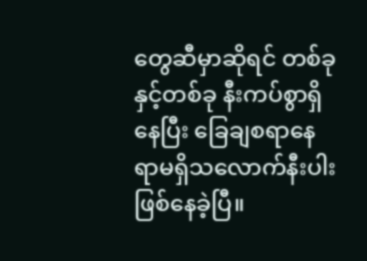တွေဆီမှာဆိုရင် တစ်ခုနှင့်တစ်ခု နီးကပ်စွာရှိနေပြီး ခြေချစရာနေရာမရှိသလောက်နီးပါးဖြစ်နေခဲ့ပြီ။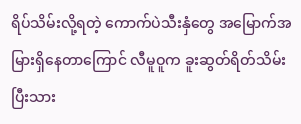ရိပ်သိမ်းလို့ရတဲ့ ကောက်ပဲသီးနှံတွေ အမြောက်အမြားရှိနေတာကြောင် လီမူဝူက ခူးဆွတ်ရိတ်သိမ်းပြီးသား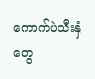ကောက်ပဲသီးနှံတွေ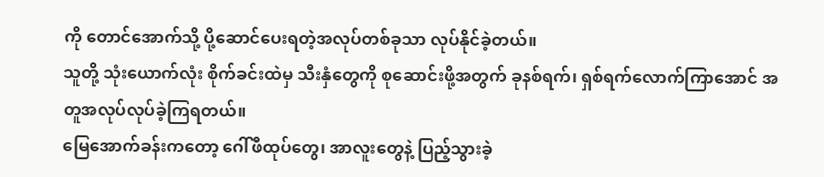ကို တောင်အောက်သို့ ပို့ဆောင်ပေးရတဲ့အလုပ်တစ်ခုသာ လုပ်နိုင်ခဲ့တယ်။
သူတို့ သုံးယောက်လုံး စိုက်ခင်းထဲမှ သီးနှံတွေကို စုဆောင်းဖို့အတွက် ခုနစ်ရက်၊ ရှစ်ရက်လောက်ကြာအောင် အတူအလုပ်လုပ်ခဲ့ကြရတယ်။
မြေအောက်ခန်းကတော့ ဂေါ်ဖီထုပ်တွေ၊ အာလူးတွေနဲ့ ပြည့်သွားခဲ့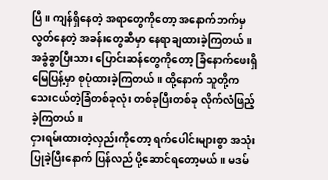ပြီ။ ကျန်ရှိနေတဲ့ အရာတွေကိုတော့ အနောက်ဘက်မှ လွတ်နေတဲ့ အခန်းတွေဆီမှာ နေရာချထားခဲ့ကြတယ်။ အခွံခွာပြီးသား ပြောင်းဆန်တွေကိုတော့ ခြံနောက်ဖေးရှိ မြေပြန့်မှာ စုပုံထားခဲ့ကြတယ်။ ထို့နောက် သူတို့က သေးငယ်တဲ့ခြံတစ်ခုလုံး တစ်ခုပြီးတစ်ခု လိုက်လံဖြည့်ခဲ့ကြတယ်။
ငှားရမ်းထားတဲ့လှည်းကိုတော့ ရက်ပေါင်းများစွာ အသုံးပြုခဲ့ပြီးနောက် ပြန်လည် ပို့ဆောင်ရတော့မယ်။ မဒမ်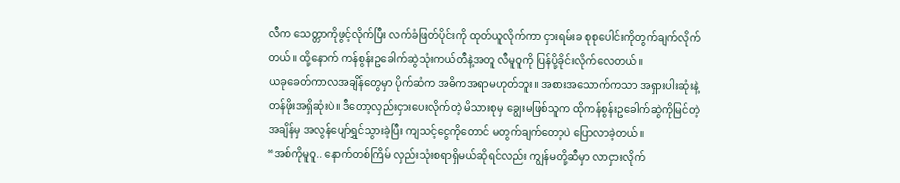လီက သေတ္တာကိုဖွင့်လိုက်ပြီး လက်ခံဖြတ်ပိုင်းကို ထုတ်ယူလိုက်ကာ ငှားရမ်းခ စုစုပေါင်းကိုတွက်ချက်လိုက်တယ်။ ထို့နောက် ကန်စွန်းဥခေါက်ဆွဲသုံးကယ်တီနဲ့အတူ လီမူဝူကို ပြန်ပို့ခိုင်းလိုက်လေတယ်။
ယခုခေတ်ကာလအချိန်တွေမှာ ပိုက်ဆံက အဓိကအရာမဟုတ်ဘူး။ အစားအသောက်ကသာ အရှားပါးဆုံးနဲ့ တန်ဖိုးအရှိဆုံးပဲ။ ဒီတော့လှည်းငှားပေးလိုက်တဲ့ မိသားစုမှ ချွေးမဖြစ်သူက ထိုကန်စွန်းဥခေါက်ဆွဲကိုမြင်တဲ့အချိန်မှ အလွန်ပျော်ရွှင်သွားခဲ့ပြီး ကျသင့်ငွေကိုတောင် မတွက်ချက်တော့ပဲ ပြောလာခဲ့တယ်။
“အစ်ကိုမူဝူ.. နောက်တစ်ကြိမ် လှည်းသုံးစရာရှိမယ်ဆိုရင်လည်း ကျွန်မတို့ဆီမှာ လာငှားလိုက်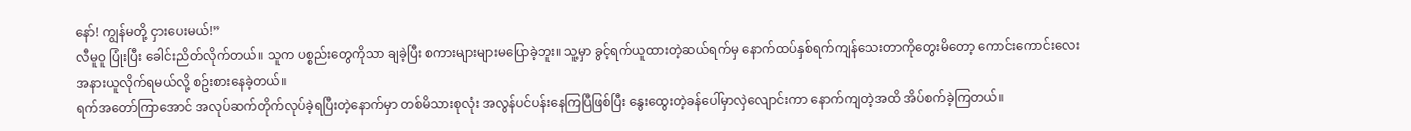နော်! ကျွန်မတို့ ငှားပေးမယ်!”
လီမူဝူ ပြုံးပြီး ခေါင်းညိတ်လိုက်တယ်။ သူက ပစ္စည်းတွေကိုသာ ချခဲ့ပြီး စကားများများမပြောခဲ့ဘူး။ သူ့မှာ ခွင့်ရက်ယူထားတဲ့ဆယ်ရက်မှ နောက်ထပ်နှစ်ရက်ကျန်သေးတာကိုတွေးမိတော့ ကောင်းကောင်းလေးအနားယူလိုက်ရမယ်လို့ စဥ်းစားနေခဲ့တယ်။
ရက်အတော်ကြာအောင် အလုပ်ဆက်တိုက်လုပ်ခဲ့ရပြီးတဲ့နောက်မှာ တစ်မိသားစုလုံး အလွန်ပင်ပန်းနေကြပြီဖြစ်ပြီး နွေးထွေးတဲ့ခန်ပေါ်မှာလှဲလျောင်းကာ နောက်ကျတဲ့အထိ အိပ်စက်ခဲ့ကြတယ်။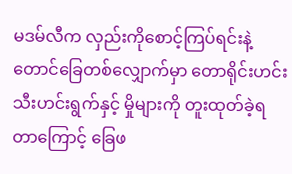မဒမ်လီက လှည်းကိုစောင့်ကြပ်ရင်းနဲ့ တောင်ခြေတစ်လျှောက်မှာ တောရိုင်းဟင်းသီးဟင်းရွက်နှင့် မှိုများကို တူးထုတ်ခဲ့ရတာကြောင့် ခြေဖ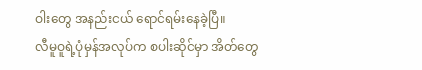ဝါးတွေ အနည်းငယ် ရောင်ရမ်းနေခဲ့ပြီ။
လီမူဝူရဲ့ပုံမှန်အလုပ်က စပါးဆိုင်မှာ အိတ်တွေ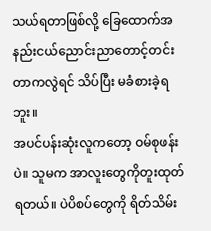သယ်ရတာဖြစ်လို့ ခြေထောက်အနည်းငယ်ညောင်းညာတောင့်တင်းတာကလွဲရင် သိပ်ပြီး မခံစားခဲ့ရဘူး။
အပင်ပန်းဆုံးလူကတော့ ဝမ်စုဖန်းပဲ။ သူမက အာလူးတွေကိုတူးထုတ်ရတယ်။ ပဲပိစပ်တွေကို ရိတ်သိမ်း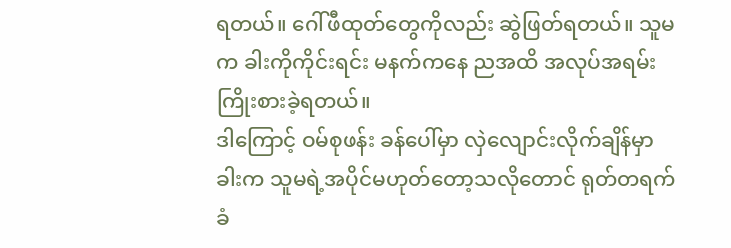ရတယ်။ ဂေါ်ဖီထုတ်တွေကိုလည်း ဆွဲဖြတ်ရတယ်။ သူမက ခါးကိုကိုင်းရင်း မနက်ကနေ ညအထိ အလုပ်အရမ်းကြိုးစားခဲ့ရတယ်။
ဒါကြောင့် ဝမ်စုဖန်း ခန်ပေါ်မှာ လှဲလျောင်းလိုက်ချိန်မှာ ခါးက သူမရဲ့အပိုင်မဟုတ်တော့သလိုတောင် ရုတ်တရက် ခံ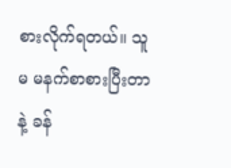စားလိုက်ရတယ်။ သူမ မနက်စာစားပြီးတာနဲ့ ခန်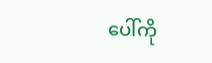ပေါ်ကို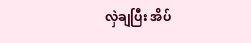လှဲချပြီး အိပ်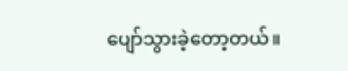ပျော်သွားခဲ့တော့တယ်။